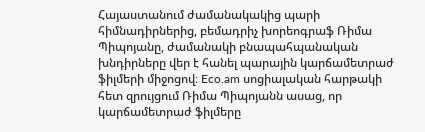Հայաստանում ժամանակակից պարի հիմնադիրներից, բեմադրիչ խորեոգրաֆ Ռիմա Պիպոյանը, ժամանակի բնապահպանական խնդիրները վեր է հանել պարային կարճամետրաժ ֆիլմերի միջոցով։ Eco.am սոցիալական հարթակի հետ զրույցում Ռիմա Պիպոյանն ասաց, որ կարճամետրաժ ֆիլմերը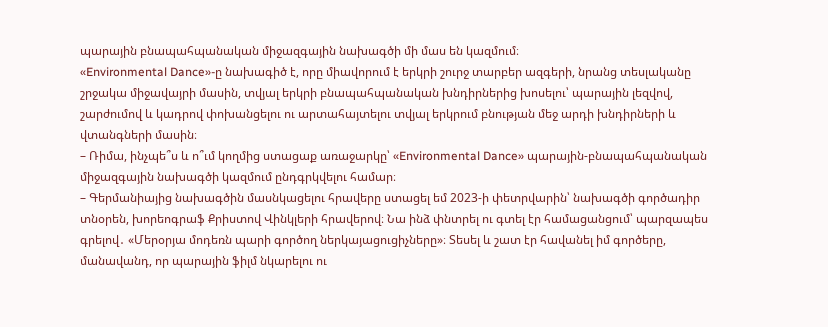պարային բնապահպանական միջազգային նախագծի մի մաս են կազմում։
«Environmental Dance»-ը նախագիծ է, որը միավորում է երկրի շուրջ տարբեր ազգերի, նրանց տեսլականը շրջակա միջավայրի մասին, տվյալ երկրի բնապահպանական խնդիրներից խոսելու՝ պարային լեզվով, շարժումով և կադրով փոխանցելու ու արտահայտելու տվյալ երկրում բնության մեջ արդի խնդիրների և վտանգների մասին։
– Ռիմա, ինչպե՞ս և ո՞ւմ կողմից ստացաք առաջարկը՝ «Environmental Dance» պարային-բնապահպանական միջազգային նախագծի կազմում ընդգրկվելու համար։
– Գերմանիայից նախագծին մասնկացելու հրավերը ստացել եմ 2023-ի փետրվարին՝ նախագծի գործադիր տնօրեն, խորեոգրաֆ Քրիստով Վինկլերի հրավերով։ Նա ինձ փնտրել ու գտել էր համացանցում՝ պարզապես գրելով․ «Մերօրյա մոդեռն պարի գործող ներկայացուցիչները»։ Տեսել և շատ էր հավանել իմ գործերը, մանավանդ, որ պարային ֆիլմ նկարելու ու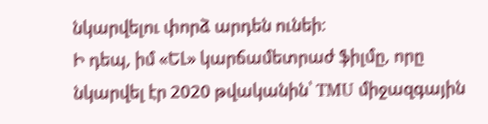նկարվելու փորձ արդեն ունեի։
Ի դեպ, իմ «ԵԼ» կարճամետրաժ ֆիլմը, որը նկարվել էր 2020 թվականին՝ TMU միջազգային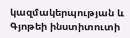կազմակերպության և Գյոթեի ինստիտուտի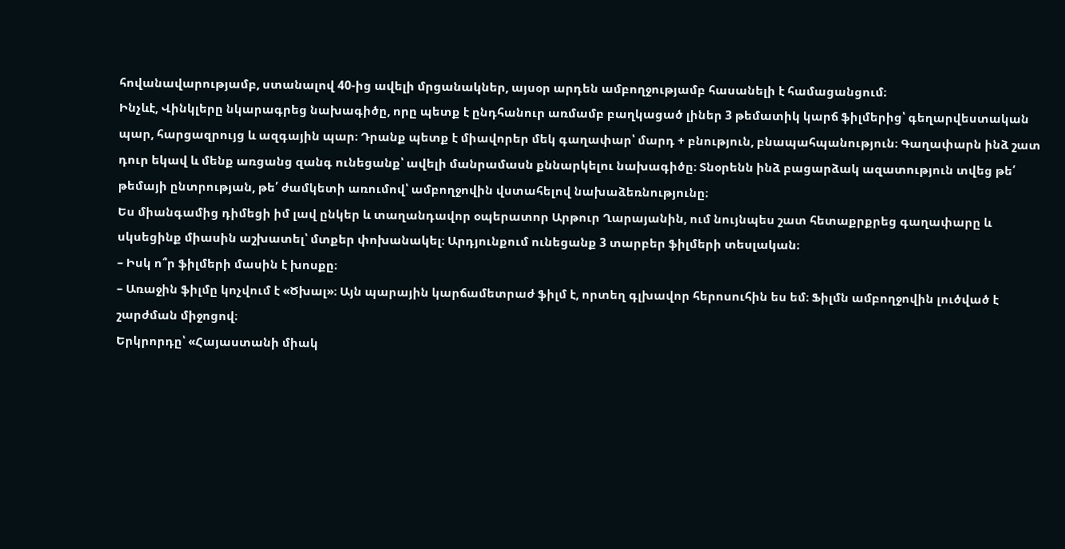հովանավարությամբ, ստանալով 40-ից ավելի մրցանակներ, այսօր արդեն ամբողջությամբ հասանելի է համացանցում։
Ինչևէ, Վինկլերը նկարագրեց նախագիծը, որը պետք է ընդհանուր առմամբ բաղկացած լիներ 3 թեմատիկ կարճ ֆիլմերից՝ գեղարվեստական պար, հարցազրույց և ազգային պար։ Դրանք պետք է միավորեր մեկ գաղափար՝ մարդ + բնություն, բնապահպանություն։ Գաղափարն ինձ շատ դուր եկավ և մենք առցանց զանգ ունեցանք՝ ավելի մանրամասն քննարկելու նախագիծը։ Տնօրենն ինձ բացարձակ ազատություն տվեց թե՛ թեմայի ընտրության, թե՛ ժամկետի առումով՝ ամբողջովին վստահելով նախաձեռնությունը։
Ես միանգամից դիմեցի իմ լավ ընկեր և տաղանդավոր օպերատոր Արթուր Ղարայանին, ում նույնպես շատ հետաքրքրեց գաղափարը և սկսեցինք միասին աշխատել՝ մտքեր փոխանակել։ Արդյունքում ունեցանք 3 տարբեր ֆիլմերի տեսլական։
– Իսկ ո՞ր ֆիլմերի մասին է խոսքը։
– Առաջին ֆիլմը կոչվում է «Ծխալ»։ Այն պարային կարճամետրաժ ֆիլմ է, որտեղ գլխավոր հերոսուհին ես եմ։ Ֆիլմն ամբողջովին լուծված է շարժման միջոցով։
Երկրորդը՝ «Հայաստանի միակ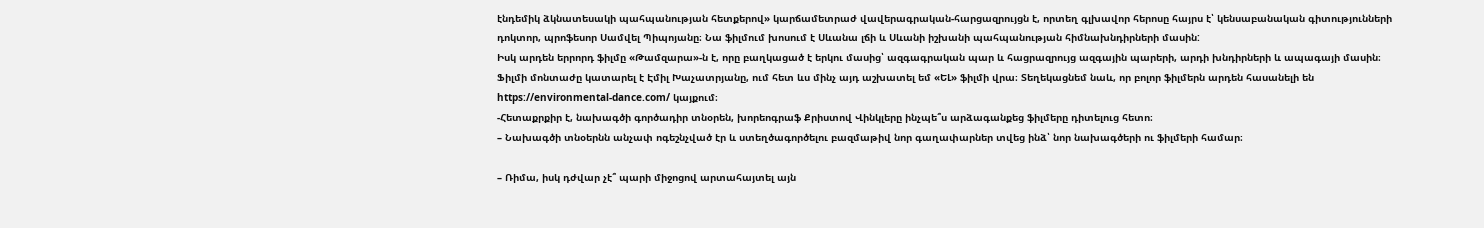էնդեմիկ ձկնատեսակի պահպանության հետքերով» կարճամետրաժ վավերագրական-հարցազրույցն է, որտեղ գլխավոր հերոսը հայրս է՝ կենսաբանական գիտությունների դոկտոր, պրոֆեսոր Սամվել Պիպոյանը։ Նա ֆիլմում խոսում է Սևանա լճի և Սևանի իշխանի պահպանության հիմնախնդիրների մասին:
Իսկ արդեն երրորդ ֆիլմը «Թամզարա»-ն է, որը բաղկացած է երկու մասից՝ ազգագրական պար և հացրազրույց ազգային պարերի, արդի խնդիրների և ապագայի մասին։ Ֆիլմի մոնտաժը կատարել է Էմիլ Խաչատրյանը, ում հետ ևս մինչ այդ աշխատել եմ «ԵԼ» ֆիլմի վրա։ Տեղեկացնեմ նաև, որ բոլոր ֆիլմերն արդեն հասանելի են https://environmental-dance.com/ կայքում։
-Հետաքրքիր է, նախագծի գործադիր տնօրեն, խորեոգրաֆ Քրիստով Վինկլերը ինչպե՞ս արձագանքեց ֆիլմերը դիտելուց հետո։
– Նախագծի տնօերնն անչափ ոգեշնչված էր և ստեղծագործելու բազմաթիվ նոր գաղափարներ տվեց ինձ՝ նոր նախագծերի ու ֆիլմերի համար։

– Ռիմա, իսկ դժվար չէ՞ պարի միջոցով արտահայտել այն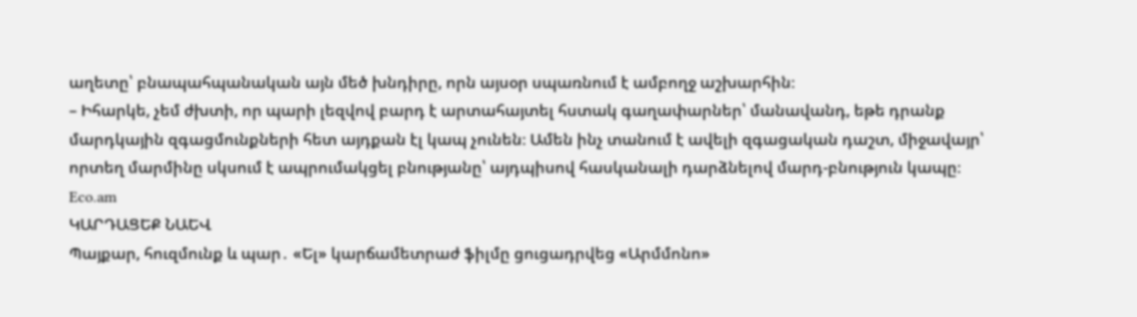աղետը՝ բնապահպանական այն մեծ խնդիրը, որն այսօր սպառնում է ամբողջ աշխարհին։
– Իհարկե, չեմ ժխտի, որ պարի լեզվով բարդ է արտահայտել հստակ գաղափարներ՝ մանավանդ, եթե դրանք մարդկային զգացմունքների հետ այդքան էլ կապ չունեն։ Ամեն ինչ տանում է ավելի զգացական դաշտ, միջավայր՝ որտեղ մարմինը սկսում է ապրումակցել բնությանը՝ այդպիսով հասկանալի դարձնելով մարդ-բնություն կապը։
Eco.am
ԿԱՐԴԱՑԵՔ ՆԱԵՎ
Պայքար, հուզմունք և պար․ «Ել» կարճամետրաժ ֆիլմը ցուցադրվեց «Արմմոնո»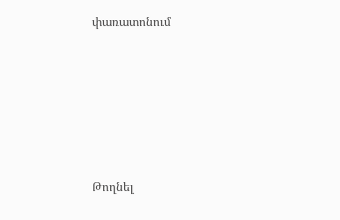փառատոնում






Թողնել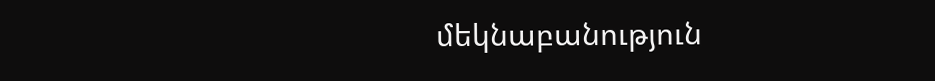մեկնաբանություն